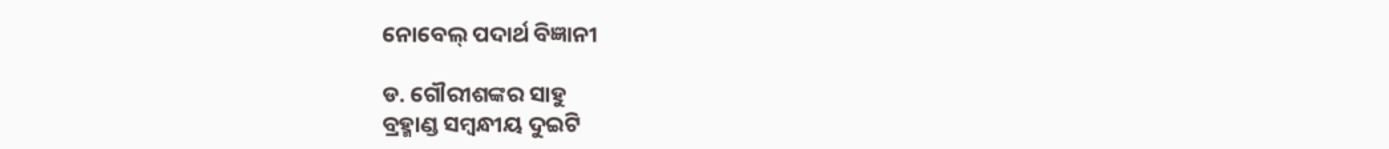ନୋବେଲ୍‌ ପଦାର୍ଥ ବିଜ୍ଞାନୀ

ଡ. ଗୌରୀଶଙ୍କର ସାହୁ
ବ୍ରହ୍ମାଣ୍ଡ ସମ୍ବନ୍ଧୀୟ ଦୁଇଟି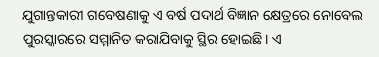ଯୁଗାନ୍ତକାରୀ ଗବେଷଣାକୁ ଏ ବର୍ଷ ପଦାର୍ଥ ବିଜ୍ଞାନ କ୍ଷେତ୍ରରେ ନୋବେଲ ପୁରସ୍କାରରେ ସମ୍ମାନିତ କରାଯିବାକୁ ସ୍ଥିର ହୋଇଛି। ଏ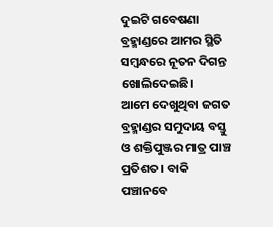ଦୁଇଟି ଗବେଷଣା ବ୍ରହ୍ମାଣ୍ଡରେ ଆମର ସ୍ଥିତି ସମ୍ବନ୍ଧରେ ନୂତନ ଦିଗନ୍ତ ଖୋଲିଦେଇଛି।
ଆମେ ଦେଖୁଥିବା ଜଗତ ବ୍ରହ୍ମାଣ୍ଡର ସମୁଦାୟ ବସ୍ତୁ ଓ ଶକ୍ତିପୁଞ୍ଜର ମାତ୍ର ପାଞ୍ଚ ପ୍ରତିଶତ। ବାକି ପଞ୍ଚାନବେ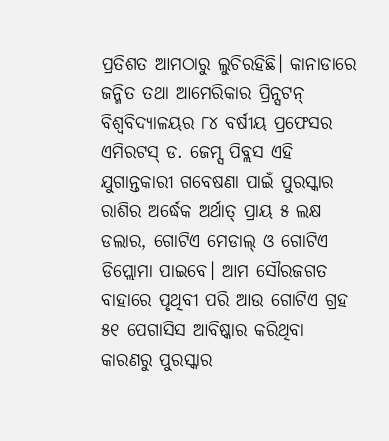ପ୍ରତିଶତ ଆମଠାରୁ ଲୁଚିରହିଛି। କାନାଡାରେ ଜନ୍ମିତ ତଥା ଆମେରିକାର ପ୍ରିନ୍ସଟନ୍‌ ବିଶ୍ୱବିଦ୍ୟାଳୟର ୮୪ ବର୍ଷୀୟ ପ୍ରଫେସର ଏମିରଟସ୍‌ ଡ. ଜେମ୍ସ ପିବ୍ଲସ ଏହି ଯୁଗାନ୍ତକାରୀ ଗବେଷଣା ପାଇଁ ପୁରସ୍କାର ରାଶିର ଅର୍ଦ୍ଧେକ ଅର୍ଥାତ୍‌ ପ୍ରାୟ ୫ ଲକ୍ଷ ଡଲାର, ଗୋଟିଏ ମେଡାଲ୍‌ ଓ ଗୋଟିଏ ଡିପ୍ଲୋମା ପାଇବେ। ଆମ ସୌରଜଗତ ବାହାରେ ପୃଥିବୀ ପରି ଆଉ ଗୋଟିଏ ଗ୍ରହ ୫୧ ପେଗାସିସ ଆବିଷ୍କାର କରିଥିବା କାରଣରୁ ପୁରସ୍କାର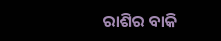ରାଶିର ବାକି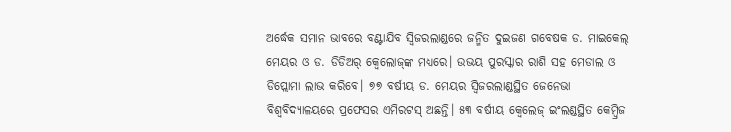ଅର୍ଦ୍ଧେକ ସମାନ ଭାବରେ ବଣ୍ଟାଯିବ ସ୍ବିଜରଲାଣ୍ଡରେ ଜନ୍ମିତ ଦୁଇଜଣ ଗବେଷକ ଡ. ମାଇକେଲ୍‌ ମେୟର ଓ ଡ. ଡିଡିଅର୍‌ କ୍ୱେଲୋଜ୍‌ଙ୍କ ମଧ୍ୟରେ। ଉଭୟ ପୁରସ୍କାର ରାଶି ସହ ମେଡାଲ ଓ ଡିପ୍ଲୋମା ଲାଭ କରିବେ। ୭୭ ବର୍ଷୀୟ ଡ. ମେୟର ସ୍ବିଜରଲାଣ୍ଡସ୍ଥିତ ଜେନେଭା ବିଶ୍ୱବିଦ୍ୟାଳୟରେ ପ୍ରଫେସର ଏମିରଟସ୍‌ ଅଛନ୍ତି। ୫୩ ବର୍ଷୀୟ କ୍ୱେଲେଜ୍‌ ଇଂଲଣ୍ଡସ୍ଥିତ କେମ୍ବ୍ରିଜ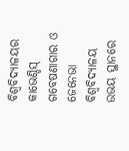ବିଶ୍ୱବିଦ୍ୟାଳୟର କାଭେଣ୍ଡିସ୍‌ ଗବେଷଣାଗାର ଓ ଜେନେଭା ବିଶ୍ୱବିଦ୍ୟାଳୟ ଉଭୟ ସ୍ଥାନରେ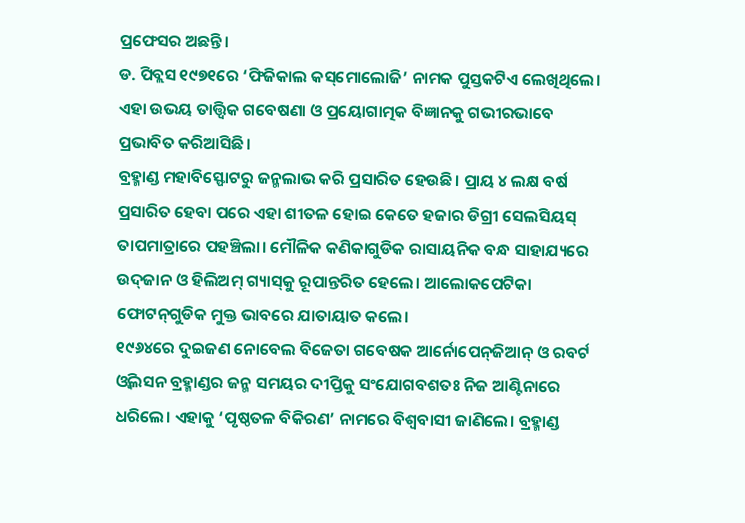ପ୍ରଫେସର ଅଛନ୍ତି।
ଡ. ପିବ୍ଲସ ୧୯୭୧ରେ ‘ଫିଜିକାଲ କସ୍‌ମୋଲୋଜି’ ନାମକ ପୁସ୍ତକଟିଏ ଲେଖିଥିଲେ। ଏହା ଉଭୟ ତାତ୍ତ୍ୱିକ ଗବେଷଣା ଓ ପ୍ରୟୋଗାତ୍ମକ ବିଜ୍ଞାନକୁ ଗଭୀରଭାବେ ପ୍ରଭାବିତ କରିଆସିଛି।
ବ୍ରହ୍ମାଣ୍ଡ ମହାବିସ୍ଫୋଟରୁ ଜନ୍ମଲାଭ କରି ପ୍ରସାରିତ ହେଉଛି। ପ୍ରାୟ ୪ ଲକ୍ଷ ବର୍ଷ ପ୍ରସାରିତ ହେବା ପରେ ଏହା ଶୀତଳ ହୋଇ କେତେ ହଜାର ଡିଗ୍ରୀ ସେଲସିୟସ୍‌ ତାପମାତ୍ରାରେ ପହଞ୍ଚିଲା। ମୌଳିକ କଣିକାଗୁଡିକ ରାସାୟନିକ ବନ୍ଧ ସାହାଯ୍ୟରେ ଉଦ୍‌ଜାନ ଓ ହିଲିଅମ୍‌ ଗ୍ୟାସ୍‌କୁ ରୂପାନ୍ତରିତ ହେଲେ। ଆଲୋକପେଟିକା ଫୋଟନ୍‌ଗୁଡିକ ମୁକ୍ତ ଭାବରେ ଯାତାୟାତ କଲେ।
୧୯୬୪ରେ ଦୁଇଜଣ ନୋବେଲ ବିଜେତା ଗବେଷକ ଆର୍ନୋପେନ୍‌ଜିଆନ୍‌ ଓ ରବର୍ଟ ଓ୍ବିଲସନ ବ୍ରହ୍ମାଣ୍ଡର ଜନ୍ମ ସମୟର ଦୀପ୍ତିକୁ ସଂଯୋଗବଶତଃ ନିଜ ଆଣ୍ଟିନାରେ ଧରିଲେ। ଏହାକୁ ‘ପୃଷ୍ଠତଳ ବିକିରଣ’ ନାମରେ ବିଶ୍ୱବାସୀ ଜାଣିଲେ। ବ୍ରହ୍ମାଣ୍ଡ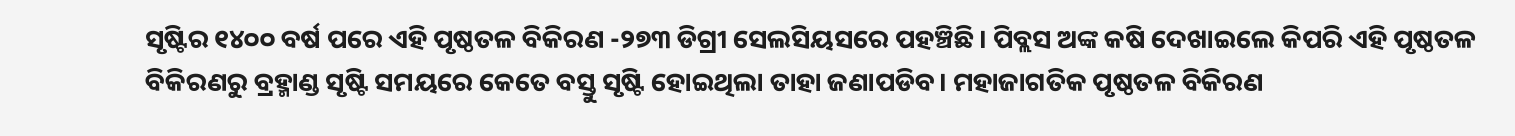ସୃଷ୍ଟିର ୧୪୦୦ ବର୍ଷ ପରେ ଏହି ପୃଷ୍ଠତଳ ବିକିରଣ -୨୭୩ ଡିଗ୍ରୀ ସେଲସିୟସରେ ପହଞ୍ଚିଛି। ପିବ୍ଲସ ଅଙ୍କ କଷି ଦେଖାଇଲେ କିପରି ଏହି ପୃଷ୍ଠତଳ ବିକିରଣରୁ ବ୍ରହ୍ମାଣ୍ଡ ସୃଷ୍ଟି ସମୟରେ କେତେ ବସ୍ତୁ ସୃଷ୍ଟି ହୋଇଥିଲା ତାହା ଜଣାପଡିବ। ମହାଜାଗତିକ ପୃଷ୍ଠତଳ ବିକିରଣ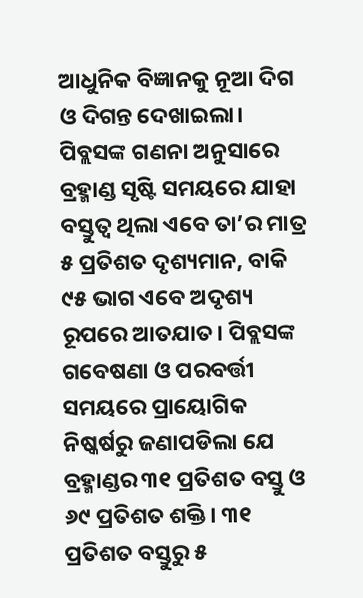ଆଧୁନିକ ବିଜ୍ଞାନକୁ ନୂଆ ଦିଗ ଓ ଦିଗନ୍ତ ଦେଖାଇଲା। ପିବ୍ଲସଙ୍କ ଗଣନା ଅନୁସାରେ ବ୍ରହ୍ମାଣ୍ଡ ସୃଷ୍ଟି ସମୟରେ ଯାହା ବସ୍ତୁତ୍ୱ ଥିଲା ଏବେ ତା’ର ମାତ୍ର ୫ ପ୍ରତିଶତ ଦୃଶ୍ୟମାନ, ବାକି ୯୫ ଭାଗ ଏବେ ଅଦୃଶ୍ୟ ରୂପରେ ଆତଯାତ। ପିବ୍ଲସଙ୍କ ଗବେଷଣା ଓ ପରବର୍ତ୍ତୀ ସମୟରେ ପ୍ରାୟୋଗିକ ନିଷ୍କର୍ଷରୁ ଜଣାପଡିଲା ଯେ ବ୍ରହ୍ମାଣ୍ଡର ୩୧ ପ୍ରତିଶତ ବସ୍ତୁ ଓ ୬୯ ପ୍ରତିଶତ ଶକ୍ତି। ୩୧ ପ୍ରତିଶତ ବସ୍ତୁରୁ ୫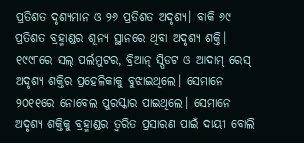ପ୍ରତିଶତ ଦୃଶ୍ୟମାନ ଓ ୨୬ ପ୍ରତିଶତ ଅଦୃଶ୍ୟ। ବାକି ୬୯ ପ୍ରତିଶତ ବ୍ରହ୍ମାଣ୍ଡର ଶୂନ୍ୟ ସ୍ଥାନରେ ଥିବା ଅଦୃଶ୍ୟ ଶକ୍ତି। ୧୯୯୮ରେ ସଲ୍‌ ପର୍ଲମୁଟର, ବ୍ରିଆନ୍‌ ସ୍ପିଡଟ ଓ ଆଦାମ୍‌ ରେସ୍‌ ଅଦୃଶ୍ୟ ଶକ୍ତିର ପ୍ରହେଳିକାକୁ ବୁଝାଇଥିଲେ। ସେମାନେ ୨୦୧୧ରେ ନୋବେଲ ପୁରସ୍କାର ପାଇଥିଲେ। ସେମାନେ ଅଦୃଶ୍ୟ ଶକ୍ତିକୁ ବ୍ରହ୍ମାଣ୍ଡର ତ୍ୱରିତ ପ୍ରସାରଣ ପାଇଁ ଦାୟୀ ବୋଲି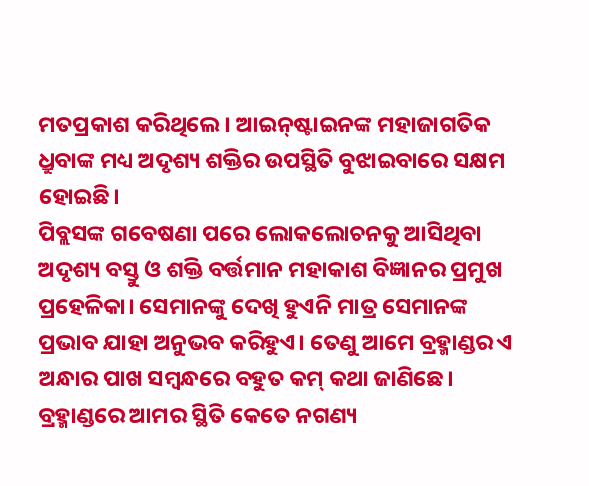ମତପ୍ରକାଶ କରିଥିଲେ। ଆଇନ୍‌ଷ୍ଟାଇନଙ୍କ ମହାଜାଗତିକ ଧ୍ରୁବାଙ୍କ ମଧ୍ୟ ଅଦୃଶ୍ୟ ଶକ୍ତିର ଉପସ୍ଥିତି ବୁଝାଇବାରେ ସକ୍ଷମ ହୋଇଛି।
ପିବ୍ଲସଙ୍କ ଗବେଷଣା ପରେ ଲୋକଲୋଚନକୁ ଆସିଥିବା ଅଦୃଶ୍ୟ ବସ୍ତୁ ଓ ଶକ୍ତି ବର୍ତ୍ତମାନ ମହାକାଶ ବିଜ୍ଞାନର ପ୍ରମୁଖ ପ୍ରହେଳିକା। ସେମାନଙ୍କୁ ଦେଖି ହୁଏନି ମାତ୍ର ସେମାନଙ୍କ ପ୍ରଭାବ ଯାହା ଅନୁଭବ କରିହୁଏ। ତେଣୁ ଆମେ ବ୍ରହ୍ମାଣ୍ଡର ଏ ଅନ୍ଧାର ପାଖ ସମ୍ବନ୍ଧରେ ବହୁତ କମ୍‌ କଥା ଜାଣିଛେ। ବ୍ରହ୍ମାଣ୍ଡରେ ଆମର ସ୍ଥିତି କେତେ ନଗଣ୍ୟ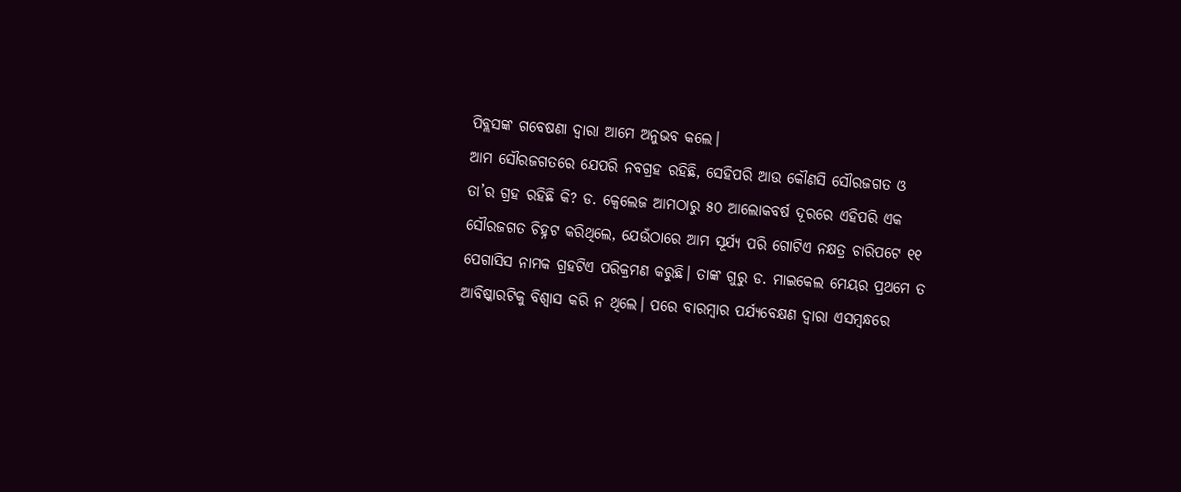ପିବ୍ଲସଙ୍କ ଗବେଷଣା ଦ୍ୱାରା ଆମେ ଅନୁଭବ କଲେ।
ଆମ ସୌରଜଗତରେ ଯେପରି ନବଗ୍ରହ ରହିଛି, ସେହିପରି ଆଉ କୌଣସି ସୌରଜଗତ ଓ ତା’ର ଗ୍ରହ ରହିଛି କି? ଡ. କ୍ୱେଲେଜ ଆମଠାରୁ ୫୦ ଆଲୋକବର୍ଷ ଦୂରରେ ଏହିପରି ଏକ ସୌରଜଗତ ଚିହ୍ନଟ କରିଥିଲେ, ଯେଉଁଠାରେ ଆମ ସୂର୍ଯ୍ୟ ପରି ଗୋଟିଏ ନକ୍ଷତ୍ର ଚାରିପଟେ ୧୧ ପେଗାସିସ ନାମକ ଗ୍ରହଟିଏ ପରିକ୍ରମଣ କରୁଛି। ତାଙ୍କ ଗୁରୁ ଡ. ମାଇକେଲ ମେୟର ପ୍ରଥମେ ତ ଆବିଷ୍କାରଟିକୁ ବିଶ୍ୱାସ କରି ନ ଥିଲେ। ପରେ ବାରମ୍ବାର ପର୍ଯ୍ୟବେକ୍ଷଣ ଦ୍ୱାରା ଏସମ୍ବନ୍ଧରେ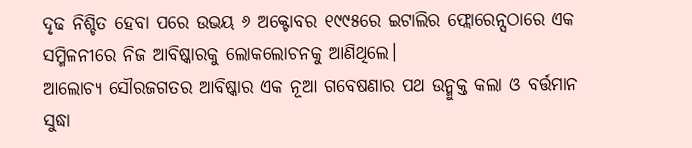ଦୃଢ ନିଶ୍ଚିତ ହେବା ପରେ ଉଭୟ ୬ ଅକ୍ଟୋବର ୧୯୯୫ରେ ଇଟାଲିର ଫ୍ଲୋରେନ୍ସଠାରେ ଏକ ସମ୍ମିଳନୀରେ ନିଜ ଆବିଷ୍କାରକୁ ଲୋକଲୋଚନକୁ ଆଣିଥିଲେ।
ଆଲୋଚ୍ୟ ସୌରଜଗତର ଆବିଷ୍କାର ଏକ ନୂଆ ଗବେଷଣାର ପଥ ଉନ୍ମୁକ୍ତ କଲା ଓ ବର୍ତ୍ତମାନ ସୁଦ୍ଧା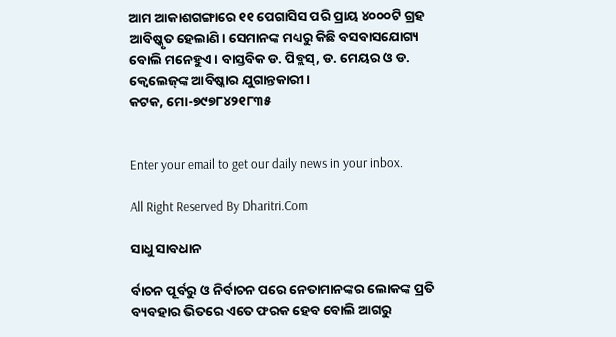ଆମ ଆକାଶଗଙ୍ଗାରେ ୧୧ ପେଗାସିସ ପରି ପ୍ରାୟ ୪୦୦୦ଟି ଗ୍ରହ ଆବିଷ୍କୃତ ହେଲାଣି। ସେମାନଙ୍କ ମଧ୍ୟରୁ କିଛି ବସବାସଯୋଗ୍ୟ ବୋଲି ମନେହୁଏ। ବାସ୍ତବିକ ଡ. ପିବ୍ଲସ୍‌, ଡ. ମେୟର ଓ ଡ. କ୍ୱେଲେଜ୍‌ଙ୍କ ଆବିଷ୍କାର ଯୁଗାନ୍ତକାରୀ।
କଟକ, ମୋ-୭୯୭୮୪୨୧୮୩୫


Enter your email to get our daily news in your inbox.

All Right Reserved By Dharitri.Com

ସାଧୁ ସାବଧାନ

ର୍ବାଚନ ପୂର୍ବରୁ ଓ ନିର୍ବାଚନ ପରେ ନେତାମାନଙ୍କର ଲୋକଙ୍କ ପ୍ରତି ବ୍ୟବହାର ଭିତରେ ଏତେ ଫରକ ହେବ ବୋଲି ଆଗରୁ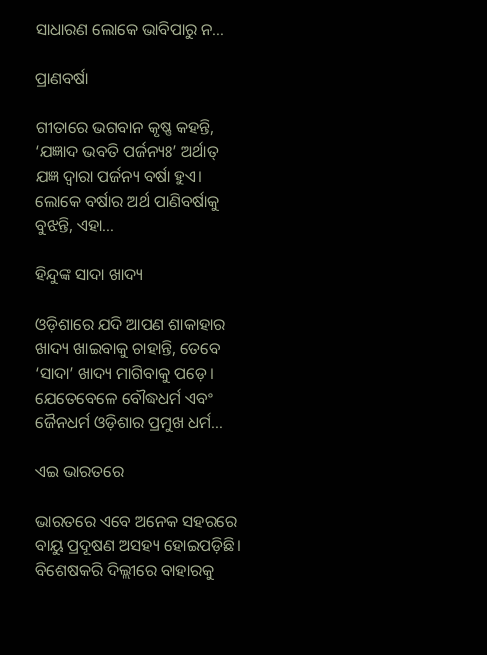ସାଧାରଣ ଲୋକେ ଭାବିପାରୁ ନ...

ପ୍ରାଣବର୍ଷା

ଗୀତାରେ ଭଗବାନ କୃଷ୍ଣ କହନ୍ତି, ‘ଯଜ୍ଞାଦ ଭବତି ପର୍ଜନ୍ୟଃ’ ଅର୍ଥାତ୍‌ ଯଜ୍ଞ ଦ୍ୱାରା ପର୍ଜନ୍ୟ ବର୍ଷା ହୁଏ। ଲୋକେ ବର୍ଷାର ଅର୍ଥ ପାଣିବର୍ଷାକୁ ବୁଝନ୍ତି, ଏହା...

ହିନ୍ଦୁଙ୍କ ସାଦା ଖାଦ୍ୟ

ଓଡ଼ିଶାରେ ଯଦି ଆପଣ ଶାକାହାର ଖାଦ୍ୟ ଖାଇବାକୁ ଚାହାନ୍ତି, ତେବେ ‘ସାଦା’ ଖାଦ୍ୟ ମାଗିବାକୁ ପଡ଼େ। ଯେତେବେଳେ ବୌଦ୍ଧଧର୍ମ ଏବଂ ଜୈନଧର୍ମ ଓଡ଼ିଶାର ପ୍ରମୁଖ ଧର୍ମ...

ଏଇ ଭାରତରେ

ଭାରତରେ ଏବେ ଅନେକ ସହରରେ ବାୟୁ ପ୍ରଦୂଷଣ ଅସହ୍ୟ ହୋଇପଡ଼ିଛି। ବିଶେଷକରି ଦିଲ୍ଲୀରେ ବାହାରକୁ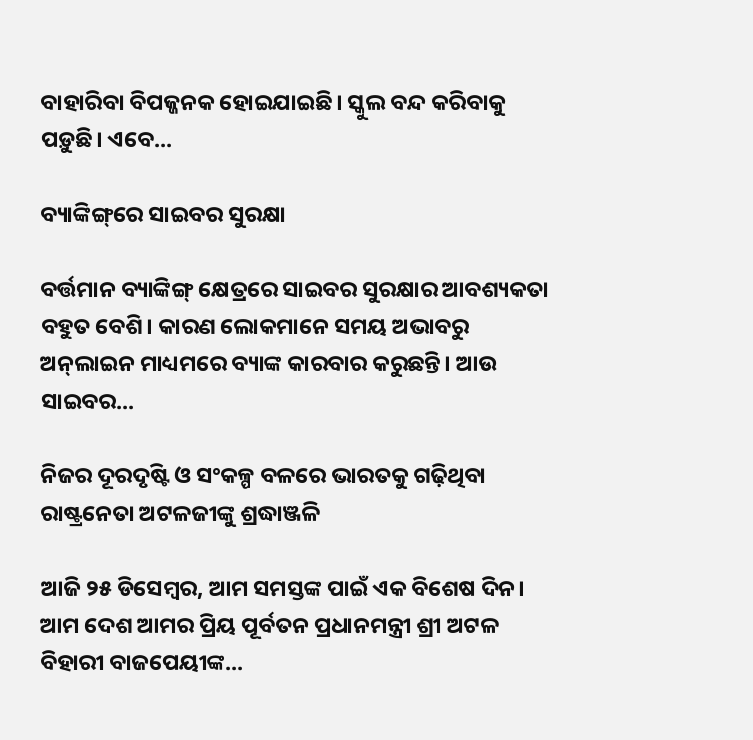ବାହାରିବା ବିପଜ୍ଜନକ ହୋଇଯାଇଛି। ସ୍କୁଲ ବନ୍ଦ କରିବାକୁ ପଡ଼ୁଛି। ଏବେ...

ବ୍ୟାଙ୍କିଙ୍ଗ୍‌ରେ ସାଇବର ସୁରକ୍ଷା

ବର୍ତ୍ତମାନ ବ୍ୟାଙ୍କିଙ୍ଗ୍‌ କ୍ଷେତ୍ରରେ ସାଇବର ସୁରକ୍ଷାର ଆବଶ୍ୟକତା ବହୁତ ବେଶି। କାରଣ ଲୋକମାନେ ସମୟ ଅଭାବରୁ ଅନ୍‌ଲାଇନ ମାଧ୍ୟମରେ ବ୍ୟାଙ୍କ କାରବାର କରୁଛନ୍ତି। ଆଉ ସାଇବର...

ନିଜର ଦୂରଦୃଷ୍ଟି ଓ ସଂକଳ୍ପ ବଳରେ ଭାରତକୁ ଗଢ଼ିଥିବା ରାଷ୍ଟ୍ରନେତା ଅଟଳଜୀଙ୍କୁ ଶ୍ରଦ୍ଧାଞ୍ଜଳି

ଆଜି ୨୫ ଡିସେମ୍ବର, ଆମ ସମସ୍ତଙ୍କ ପାଇଁ ଏକ ବିଶେଷ ଦିନ। ଆମ ଦେଶ ଆମର ପ୍ରିୟ ପୂର୍ବତନ ପ୍ରଧାନମନ୍ତ୍ରୀ ଶ୍ରୀ ଅଟଳ ବିହାରୀ ବାଜପେୟୀଙ୍କ...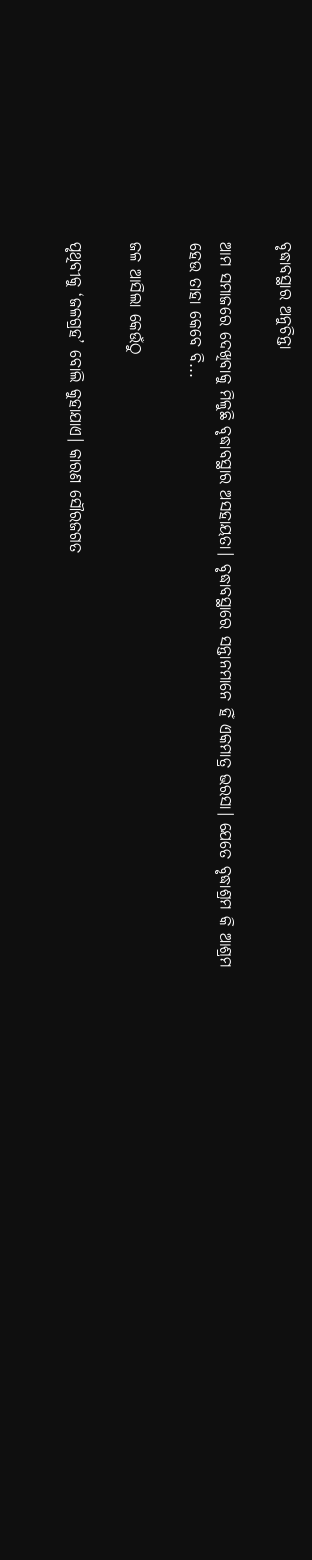ବୃଦ୍ଧାବସ୍ଥାର ଅନୁଚିନ୍ତା

ଆମ ସମାଜରେ ଦେଖିବାକୁ ମିଳୁଛି ବୃଦ୍ଧାବସ୍ଥାର ଅସହାୟତା। ବୃଦ୍ଧାବସ୍ଥାରେ ସନ୍ତାନମାନେ ହିଁ ଏକମାତ୍ର ଭରସା। ଯେତେ ବୃଦ୍ଧାଶ୍ରମ କି ଆଶ୍ରମ ହେଉ ତାହା କେବେ ବି...

ଜଳ ଆସିଲା କେଉଁଠୁ

ପୃଥିବୀକୁ ‘ଜଳଗ୍ରହ’ ବୋଲି କୁହାଯାଏ। କାରଣ ସୌରଜଗତ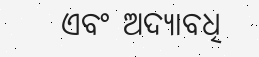ଏବଂ ଅଦ୍ୟାବଧି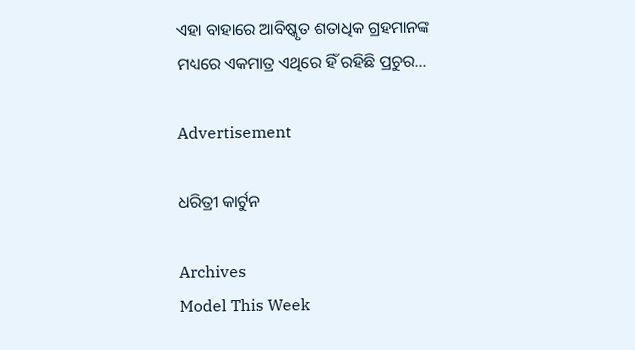ଏହା ବାହାରେ ଆବିଷ୍କୃତ ଶତାଧିକ ଗ୍ରହମାନଙ୍କ ମଧ୍ୟରେ ଏକମାତ୍ର ଏଥିରେ ହିଁ ରହିଛି ପ୍ରଚୁର...

Advertisement

ଧରିତ୍ରୀ କାର୍ଟୁନ

Archives
Model This Week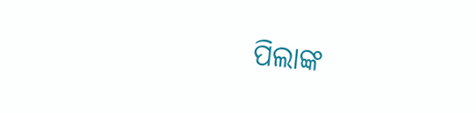ପିଲାଙ୍କ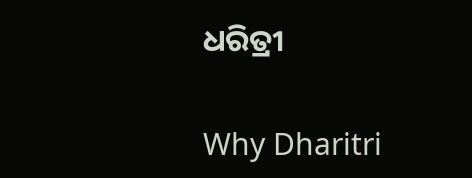ଧରିତ୍ରୀ

Why Dharitri